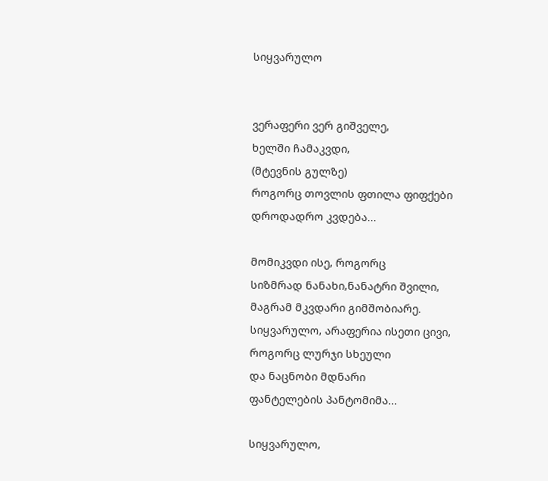სიყვარულო


ვერაფერი ვერ გიშველე,
ხელში ჩამაკვდი,
(მტევნის გულზე)
როგორც თოვლის ფთილა ფიფქები
დროდადრო კვდება...

მომიკვდი ისე, როგორც
სიზმრად ნანახი,ნანატრი შვილი,
მაგრამ მკვდარი გიმშობიარე.
სიყვარულო, არაფერია ისეთი ცივი,
როგორც ლურჯი სხეული
და ნაცნობი მდნარი
ფანტელების პანტომიმა...

სიყვარულო,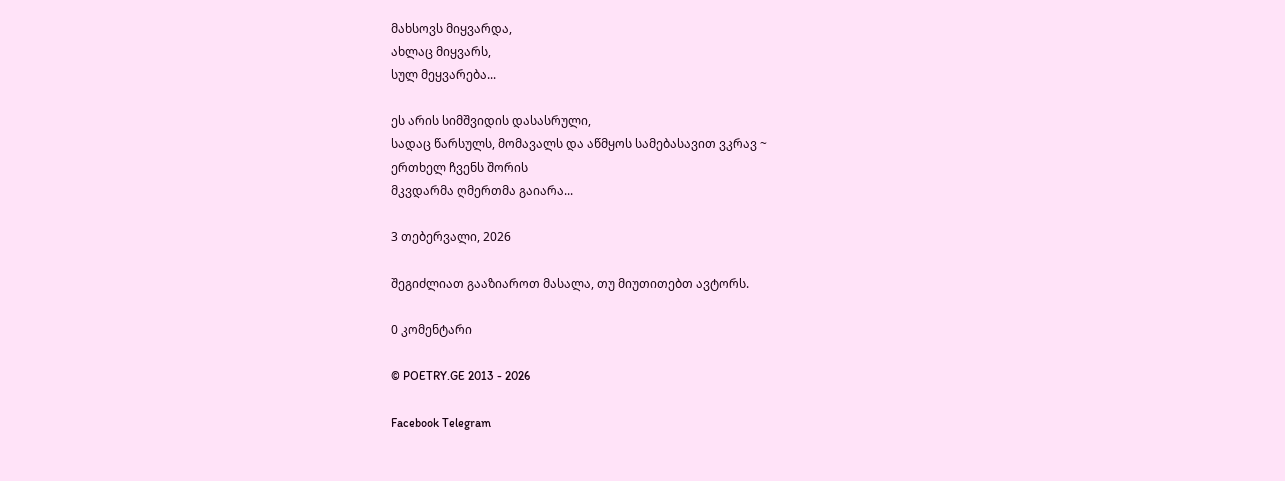მახსოვს მიყვარდა,
ახლაც მიყვარს,
სულ მეყვარება...

ეს არის სიმშვიდის დასასრული,
სადაც წარსულს, მომავალს და აწმყოს სამებასავით ვკრავ ~
ერთხელ ჩვენს შორის
მკვდარმა ღმერთმა გაიარა...

3 თებერვალი, 2026

შეგიძლიათ გააზიაროთ მასალა, თუ მიუთითებთ ავტორს.

0 კომენტარი

© POETRY.GE 2013 - 2026

Facebook Telegram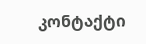კონტაქტი